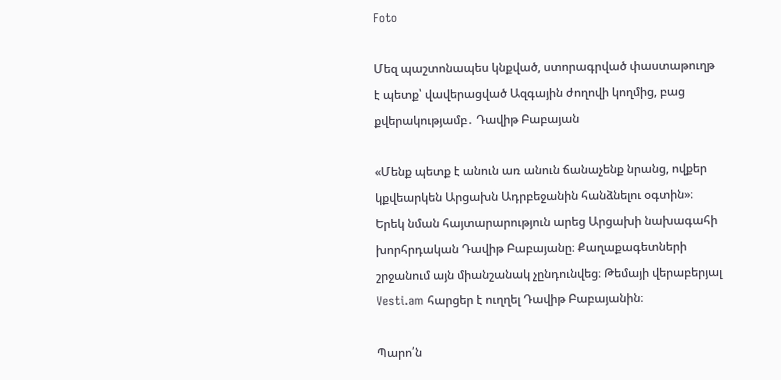Foto

Մեզ պաշտոնապես կնքված, ստորագրված փաստաթուղթ է պետք՝ վավերացված Ազգային ժողովի կողմից, բաց քվերակությամբ․ Դավիթ Բաբայան

«Մենք պետք է անուն առ անուն ճանաչենք նրանց, ովքեր կքվեարկեն Արցախն Ադրբեջանին հանձնելու օգտին»։ Երեկ նման հայտարարություն արեց Արցախի նախագահի խորհրդական Դավիթ Բաբայանը։ Քաղաքագետների շրջանում այն միանշանակ չընդունվեց։ Թեմայի վերաբերյալ Vesti.am հարցեր է ուղղել Դավիթ Բաբայանին։

Պարո՛ն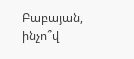Բաբայան, ինչո՞վ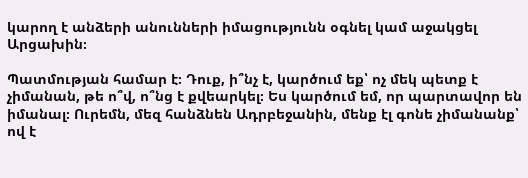կարող է անձերի անունների իմացությունն օգնել կամ աջակցել Արցախին։

Պատմության համար է։ Դուք, ի՞նչ է, կարծում եք՝ ոչ մեկ պետք է չիմանան, թե ո՞վ, ո՞նց է քվեարկել։ Ես կարծում եմ, որ պարտավոր են իմանալ։ Ուրեմն, մեզ հանձնեն Ադրբեջանին, մենք էլ գոնե չիմանանք՝ ով է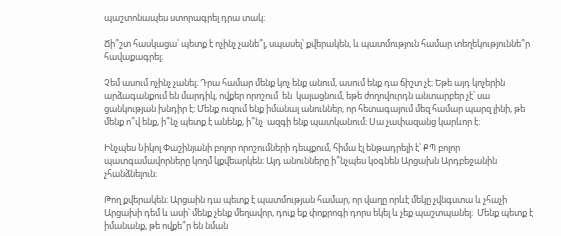պաշտոնապես ստորագրել դրա տակ։

Ճի՞շտ հասկացա՝ պետք է ոչինչ չանե՞լ, սպասել՝ քվերակեն, և պատմություն համար տեղեկություննե՞ր հավաքագրել։

Չեմ ասում ոչինչ չանել։ Դրա համար մենք կոչ ենք անում, ասում ենք դա ճիշտ չէ։ Եթե այդ կոչերին արձագանքում են մարդիկ, ովքեր որոշում  են  կայացնում, եթե ժողովուրդն անտարբեր չէ՝ սա ցանկության խնդիր է։ Մենք ուզում ենք իմանալ անուններ, որ հետագայում մեզ համար պարզ լինի, թե մենք ո՞վ ենք, ի՞նչ պետք է անենք, ի՞նչ  ազգի ենք պատկանում։ Սա չափազանց կարևոր է։

Ինչպես Նիկոլ Փաշինյանի բոլոր որոշումների դեպքում, հիմա էլ ենթադրելի է՝ ՔՊ բոլոր պատգամավորները կողմ կքվեարկեն։ Այդ անունները ի՞նչպես կօգնեն Արցախն Արդբեջանին չհանձնելուն։

Թող քվերակեն։ Արցաին դա պետք է պատմության համար, որ վաղը որևէ մեկը չվնգստա և չհաչի Արցախի դեմ և ասի՝ մենք չենք մեղավոր, դուք եք փոքրոգի դորս եկել և չեք պաշտպանել։  Մենք պետք է իմանանք, թե ովքե՞ր են նման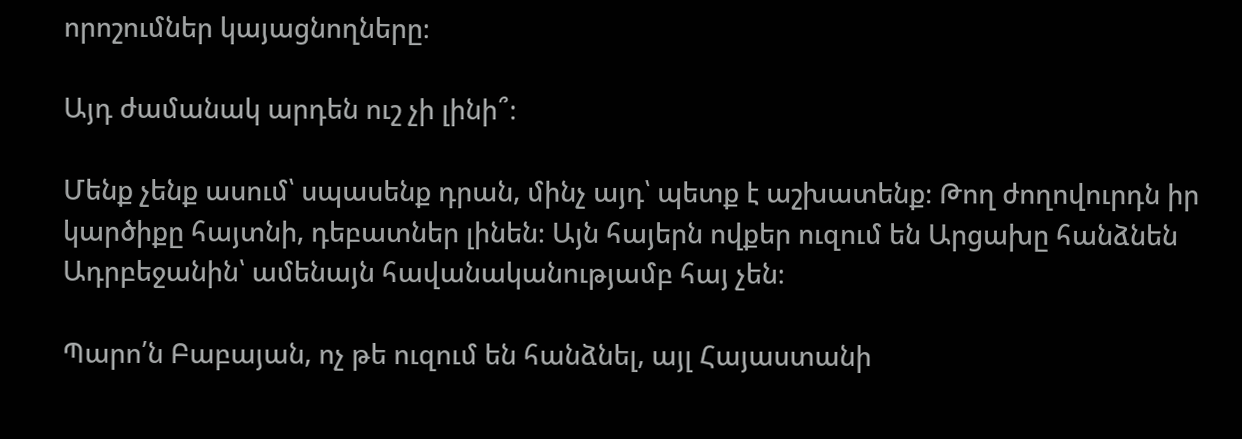որոշումներ կայացնողները։

Այդ ժամանակ արդեն ուշ չի լինի՞։

Մենք չենք ասում՝ սպասենք դրան, մինչ այդ՝ պետք է աշխատենք։ Թող ժողովուրդն իր կարծիքը հայտնի, դեբատներ լինեն։ Այն հայերն ովքեր ուզում են Արցախը հանձնեն Ադրբեջանին՝ ամենայն հավանականությամբ հայ չեն։

Պարո՛ն Բաբայան, ոչ թե ուզում են հանձնել, այլ Հայաստանի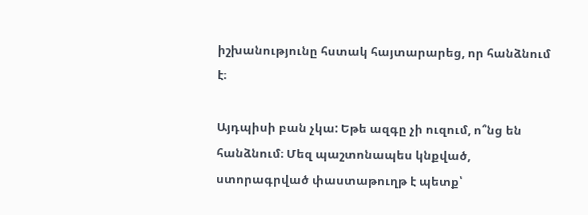իշխանությունը հստակ հայտարարեց, որ հանձնում է։

Այդպիսի բան չկա: Եթե ազգը չի ուզում, ո՞նց են հանձնում։ Մեզ պաշտոնապես կնքված, ստորագրված փաստաթուղթ է պետք՝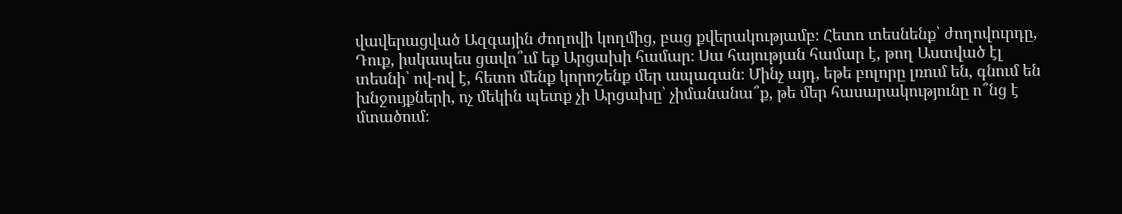վավերացված Ազգային ժողովի կողմից, բաց քվերակությամբ։ Հետո տեսնենք՝ ժողովուրդը, Դուք, իսկապես ցավո՞ւմ եք Արցախի համար։ Սա հայության համար է, թող Աստված էլ տեսնի՝ ով-ով է, հետո մենք կորոշենք մեր ապագան։ Մինչ այդ, եթե բոլորը լռում են, գնում են խնջույքների, ոչ մեկին պետք չի Արցախը՝ չիմանանա՞ք, թե մեր հասարակությունը ո՞նց է մտածում։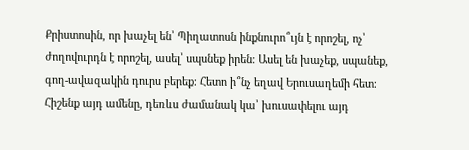Քրիստոսին, որ խաչել են՝ Պիղատոսն ինքնուրո՞ւյն է որոշել, ոչ՝ ժողովուրդն է որոշել, ասել՝ սպսնեք իրեն։ Ասել են խաչեք, սպանեք, գող-ավազակին դուրս բերեք։ Հետո ի՞նչ եղավ Երուսաղեմի հետ։ Հիշենք այդ ամենը, դեռևս ժամանակ կա՝ խուսափելու այդ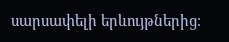սարսափելի երևույթներից։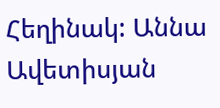Հեղինակ: Աննա Ավետիսյան